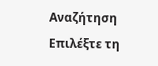Αναζήτηση
Επιλέξτε τη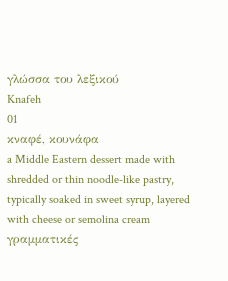γλώσσα του λεξικού
Knafeh
01
κναφέ, κουνάφα
a Middle Eastern dessert made with shredded or thin noodle-like pastry, typically soaked in sweet syrup, layered with cheese or semolina cream
γραμματικές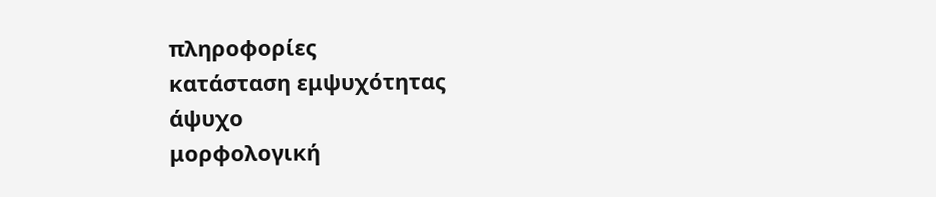πληροφορίες
κατάσταση εμψυχότητας
άψυχο
μορφολογική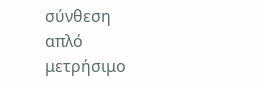σύνθεση
απλό
μετρήσιμο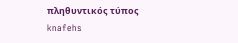πληθυντικός τύπος
knafehs